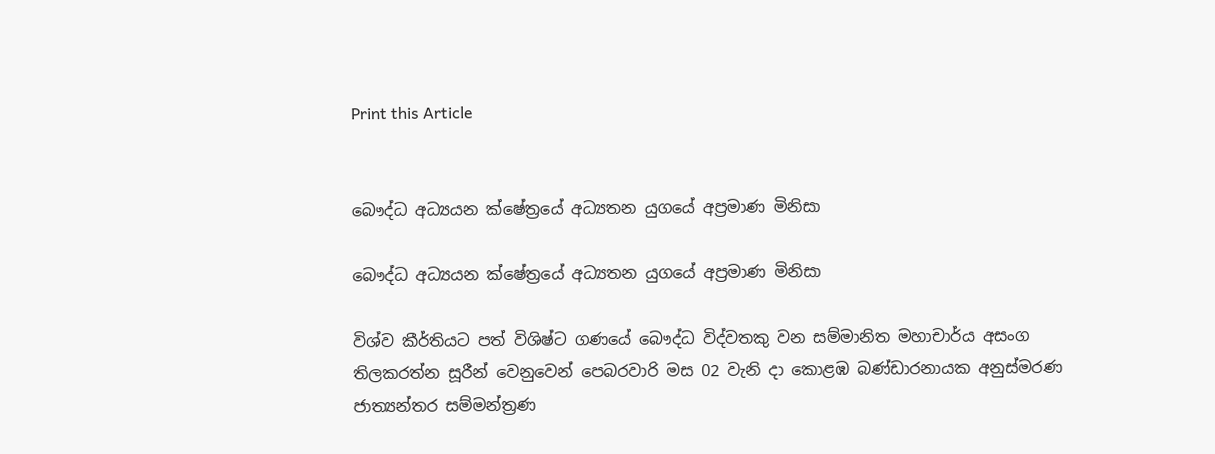Print this Article


බෞද්ධ අධ්‍යයන ක්ෂේත්‍රයේ අධ්‍යතන යුගයේ අප්‍රමාණ මිනිසා

බෞද්ධ අධ්‍යයන ක්ෂේත්‍රයේ අධ්‍යතන යුගයේ අප්‍රමාණ මිනිසා

විශ්ව කීර්තියට පත් විශිෂ්ට ගණයේ බෞද්ධ විද්වතකු වන සම්මානිත මහාචාර්ය අසංග තිලකරත්න සූරීන් වෙනුවෙන් පෙබරවාරි මස 02 වැනි දා කොළඹ බණ්ඩාරනායක අනුස්මරණ ජාත්‍යන්තර සම්මන්ත්‍රණ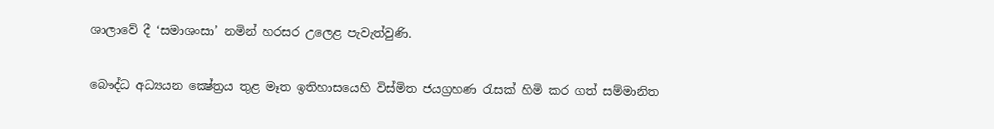ශාලාවේ දී ‘සමාශංසා’ නමින් හරසර උලෙළ පැවැත්වුණි.

බෞද්ධ අධ්‍යයන ක්‍ෂේත්‍රය තුළ මෑත ඉතිහාසයෙහි විස්මිත ජයග්‍රහණ රැසක් හිමි කර ගත් සම්මානිත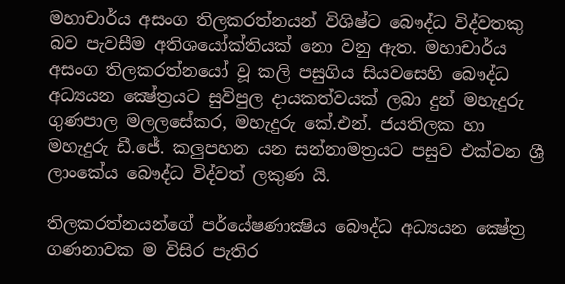මහාචාර්ය අසංග තිලකරත්නයන් විශිෂ්ට බෞද්ධ විද්වතකු බව පැවසීම අතිශයෝක්තියක් නො වනු ඇත. මහාචාර්ය අසංග තිලකරත්නයෝ වූ කලි පසුගිය සියවසෙහි බෞද්ධ අධ්‍යයන ක්‍ෂේත්‍රයට සුවිපුල දායකත්වයක් ලබා දුන් මහැදුරු ගුණපාල මලලසේකර, මහැදුරු කේ.එන්. ජයතිලක හා මහැදුරු ඩී.ජේ. කලුපහන යන සන්නාමත්‍රයට පසුව එක්වන ශ්‍රී ලාංකේය බෞද්ධ විද්වත් ලකුණ යි.

තිලකරත්නයන්ගේ පර්යේෂණාක්‍ෂිය බෞද්ධ අධ්‍යයන ක්‍ෂේත්‍ර ගණනාවක ම විසිර පැතිර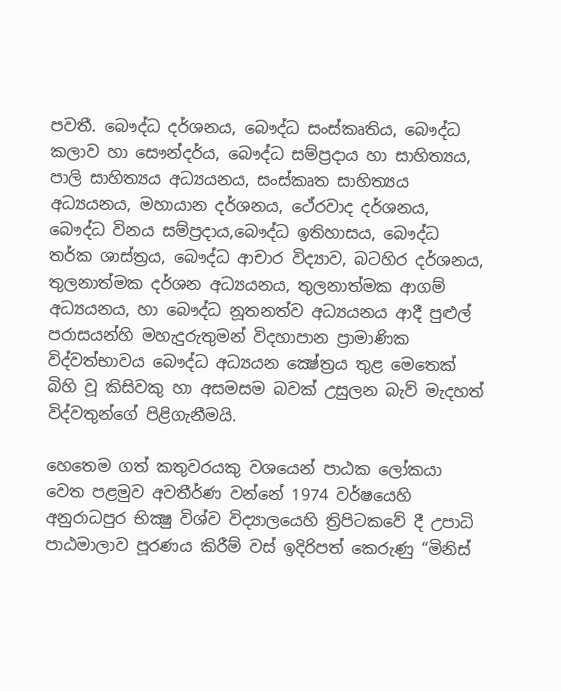පවතී. බෞද්ධ දර්ශනය, බෞද්ධ සංස්කෘතිය, බෞද්ධ කලාව හා සෞන්දර්ය, බෞද්ධ සම්ප්‍රදාය හා සාහිත්‍යය, පාලි සාහිත්‍යය අධ්‍යයනය, සංස්කෘත සාහිත්‍යය අධ්‍යයනය, මහායාන දර්ශනය, ථේරවාද දර්ශනය, බෞද්ධ විනය සම්ප්‍රදාය,බෞද්ධ ඉතිහාසය, බෞද්ධ තර්ක ශාස්ත්‍රය, බෞද්ධ ආචාර විද්‍යාව, බටහිර දර්ශනය, තුලනාත්මක දර්ශන අධ්‍යයනය, තුලනාත්මක ආගම් අධ්‍යයනය, හා බෞද්ධ නූතනත්ව අධ්‍යයනය ආදී පුළුල් පරාසයන්හි මහැදුරුතුමන් විදහාපාන ප්‍රාමාණික විද්වත්භාවය බෞද්ධ අධ්‍යයන ක්‍ෂේත්‍රය තුළ මෙතෙක් බිහි වූ කිසිවකු හා අසමසම බවක් උසුලන බැව් මැදහත් විද්වතුන්ගේ පිළිගැනීමයි.

හෙතෙම ගත් කතුවරයකු වශයෙන් පාඨක ලෝකයා වෙත පළමුව අවතීර්ණ වන්නේ 1974 වර්ෂයෙහි අනුරාධපුර භික්‍ෂු විශ්ව විද්‍යාලයෙහි ත්‍රිපිටකවේ දී උපාධි පාඨමාලාව පූරණය කිරීම් වස් ඉදිරිපත් කෙරුණු “මිනිස්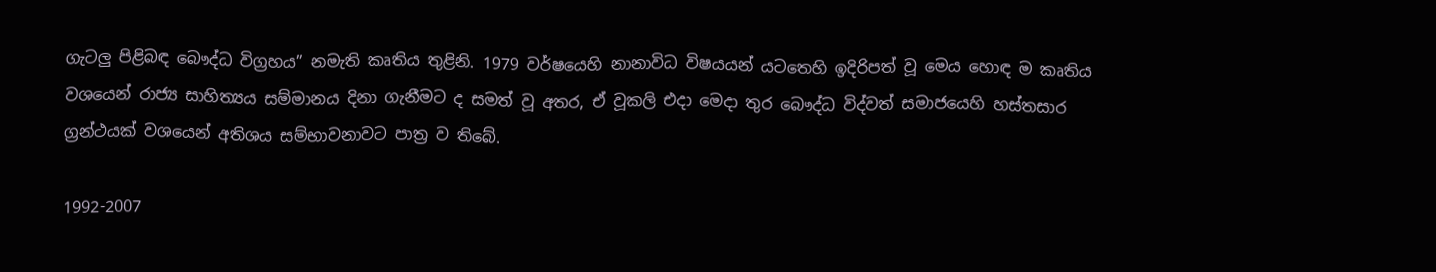ගැටලු පිළිබඳ බෞද්ධ විග්‍රහය” නමැති කෘතිය තුළිනි. 1979 වර්ෂයෙහි නානාවිධ විෂයයන් යටතෙහි ඉදිරිපත් වූ මෙය හොඳ ම කෘතිය වශයෙන් රාජ්‍ය සාහිත්‍යය සම්මානය දිනා ගැනීමට ද සමත් වූ අතර, ඒ වූකලි එදා මෙදා තුර බෞද්ධ විද්වත් සමාජයෙහි හස්තසාර ග්‍රන්ථයක් වශයෙන් අතිශය සම්භාවනාවට පාත්‍ර ව තිබේ.

1992-2007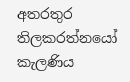අතරතුර තිලකරත්නයෝ කැලණිය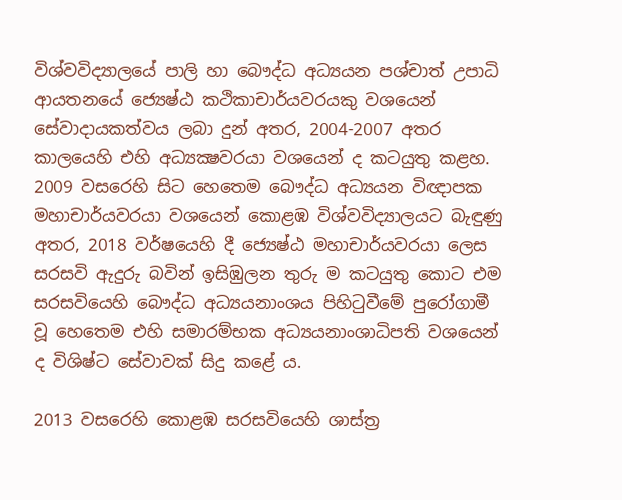විශ්වවිද්‍යාලයේ පාලි හා බෞද්ධ අධ්‍යයන පශ්චාත් උපාධි ආයතනයේ ජ්‍යෙෂ්ඨ කථිකාචාර්යවරයකු වශයෙන් සේවාදායකත්වය ලබා දුන් අතර, 2004-2007 අතර කාලයෙහි එහි අධ්‍යක්‍ෂවරයා වශයෙන් ද කටයුතු කළහ. 2009 වසරෙහි සිට හෙතෙම බෞද්ධ අධ්‍යයන විඥාපක මහාචාර්යවරයා වශයෙන් කොළඹ විශ්වවිද්‍යාලයට බැඳුණු අතර, 2018 වර්ෂයෙහි දී ජ්‍යෙෂ්ඨ මහාචාර්යවරයා ලෙස සරසවි ඇදුරු බවින් ඉසිඹුලන තුරු ම කටයුතු කොට එම සරසවියෙහි බෞද්ධ අධ්‍යයනාංශය පිහිටුවීමේ පුරෝගාමී වූ හෙතෙම එහි සමාරම්භක අධ්‍යයනාංශාධිපති වශයෙන් ද විශිෂ්ට සේවාවක් සිදු කළේ ය.

2013 වසරෙහි කොළඹ සරසවියෙහි ශාස්ත්‍ර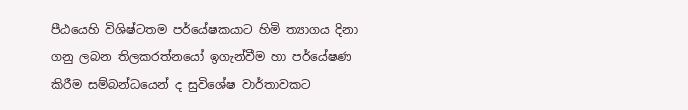පීඨයෙහි විශිෂ්ටතම පර්යේෂකයාට හිමි ත්‍යාගය දිනා ගනු ලබන තිලකරත්නයෝ ඉගැන්වීම හා පර්යේෂණ කිරීම සම්බන්ධයෙන් ද සුවිශේෂ වාර්තාවකට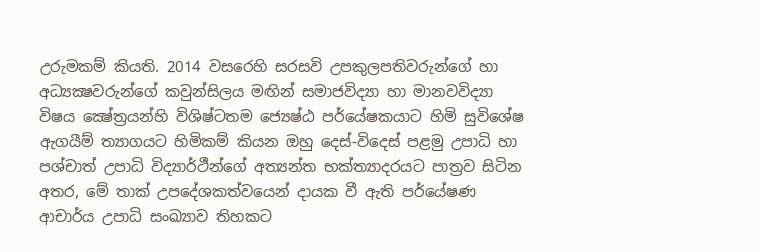උරුමකම් කියති. 2014 වසරෙහි සරසවි උපකුලපතිවරුන්ගේ හා අධ්‍යක්‍ෂවරුන්ගේ කවුන්සිලය මඟින් සමාජවිද්‍යා හා මානවවිද්‍යා විෂය ක්‍ෂේත්‍රයන්හි විශිෂ්ටතම ජ්‍යෙෂ්ඨ පර්යේෂකයාට හිමි සුවිශේෂ ඇගයීම් ත්‍යාගයට හිමිකම් කියන ඔහු දෙස්-විදෙස් පළමු උපාධි හා පශ්චාත් උපාධි විද්‍යාර්ථීන්ගේ අත්‍යන්ත භක්ත්‍යාදරයට පාත්‍රව සිටින අතර, මේ තාක් උපදේශකත්වයෙන් දායක වී ඇති පර්යේෂණ ආචාර්ය උපාධි සංඛ්‍යාව තිහකට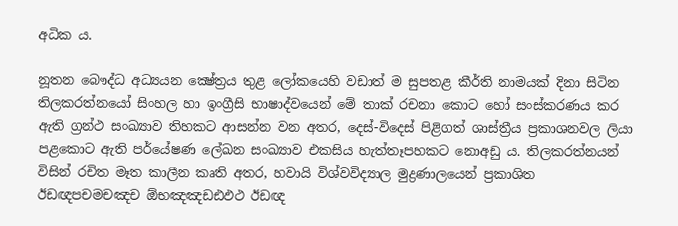අධික ය.

නූතන බෞද්ධ අධ්‍යයන ක්‍ෂේත්‍රය තුළ ලෝකයෙහි වඩාත් ම සුපතළ කීර්ති නාමයක් දිනා සිටින තිලකරත්නයෝ සිංහල හා ඉංග්‍රීසි භාෂාද්වයෙන් මේ තාක් රචනා කොට හෝ සංස්කරණය කර ඇති ග්‍රන්ථ සංඛ්‍යාව තිහකට ආසන්න වන අතර, දෙස්-විදෙස් පිළිගත් ශාස්ත්‍රීය ප්‍රකාශනවල ලියා පළකොට ඇති පර්යේෂණ ලේඛන සංඛ්‍යාව එකසිය හැත්තෑපහකට නොඅඩු ය. තිලකරත්නයන් විසින් රචිත මෑත කාලීන කෘති අතර, හවායි විශ්වවිද්‍යාල මුද්‍රණාලයෙන් ප්‍රකාශිත ඊඩඥපචමචඤච ඕභඤඤඩඪඵථ ඊඩඥ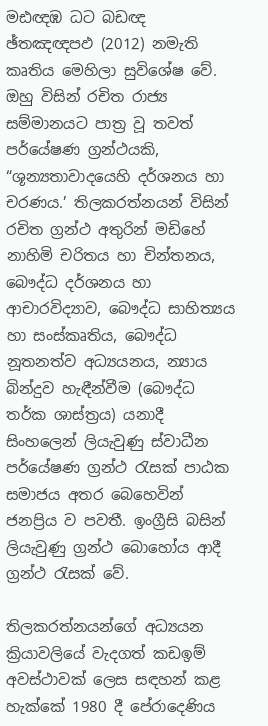මඪඥඹ ධට බඩඥ ඡ්තඤඥපඵ (2012) නමැති කෘතිය මෙහිලා සුවිශේෂ වේ. ඔහු විසින් රචිත රාජ්‍ය සම්මානයට පාත්‍ර වූ තවත් පර්යේෂණ ග්‍රන්ථයකි, “ශූන්‍යතාවාදයෙහි දර්ශනය හා චරණය.’ තිලකරත්නයන් විසින් රචිත ග්‍රන්ථ අතුරින් මඩිහේ නාහිමි චරිතය හා චින්තනය, බෞද්ධ දර්ශනය හා ආචාරවිද්‍යාව, බෞද්ධ සාහිත්‍යය හා සංස්කෘතිය, බෞද්ධ නූතනත්ව අධ්‍යයනය, න්‍යාය බින්දුව හැඳීන්වීම (බෞද්ධ තර්ක ශාස්ත්‍රය) යනාදී සිංහලෙන් ලියැවුණු ස්වාධීන පර්යේෂණ ග්‍රන්ථ රැසක් පාඨක සමාජය අතර බෙහෙවින් ජනප්‍රිය ව පවතී. ඉංග්‍රීසි බසින් ලියැවුණු ග්‍රන්ථ බොහෝය ආදී ග්‍රන්ථ රැසක් වේ.

තිලකරත්නයන්ගේ අධ්‍යයන ක්‍රියාවලියේ වැදගත් කඩඉම් අවස්ථාවක් ලෙස සඳහන් කළ හැක්කේ 1980 දී පේරාදෙණිය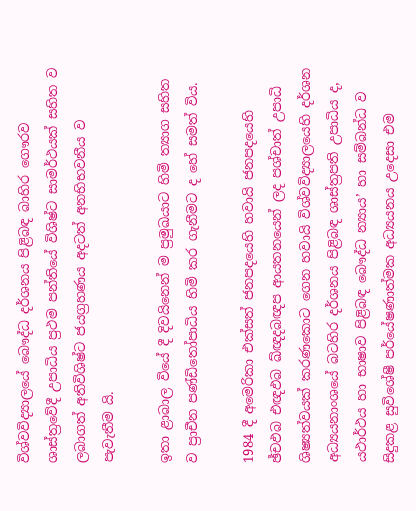විශ්වවිද්‍යාලයේ බෞද්ධ දර්ශනය පිළිබඳ බාහිර ගෞරව ශාස්ත්‍රවේදී උපාධිය ප්‍රථම පන්තියේ විශිෂ්ට සාමර්ථයක් සහිත ව ලබාගත් අතිවිශිෂ්ට ජයග්‍රහණය අදටත් අනභිභවනීය ව පැවැතීම යි.

ඉතා ළාබාල වියේ දී දිවයිනෙන් ම ප්‍රමුඛයාට හිමි ත්‍යාග සහිත ව ප්‍රාචීන පණ්ඩිතෝපාධිය හිමි කර ගැනීමට ද හේ සමත් විය.

1984 දී අමෙරිකා එක්සත් ජනපදයෙහි හවායි ජනපදයෙහි ඡ්චඵබ එඥඵබ ඛ්ඥදබඥප ආයතනයෙන් ලද පශ්චාත් උපාධි ශිෂ්‍යත්වයක් කරණකොට ගෙන හවායි විශ්වවිද්‍යාලයෙහි දර්ශන අධ්‍යයනාංශයේ බටහිර දර්ශනය පිළිබඳ ශාස්ත්‍රපති උපාධිය ද, යථාර්ථය හා භාෂාව පිළිබඳ බෞද්ධ න්‍යාය’ හා සම්බන්ධ ව සිදුකළ සුවිශේෂී පර්යේෂණාත්මක අධ්‍යයනය උදෙසා එම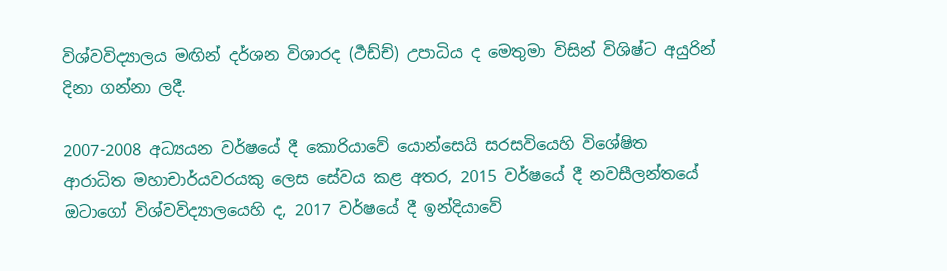විශ්වවිද්‍යාලය මඟින් දර්ශන විශාරද (ර්‍ථඩ්ච්) උපාධිය ද මෙතුමා විසින් විශිෂ්ට අයුරින් දිනා ගන්නා ලදී.

2007-2008 අධ්‍යයන වර්ෂයේ දී කොරියාවේ යොන්සෙයි සරසවියෙහි විශේෂිත ආරාධිත මහාචාර්යවරයකු ලෙස සේවය කළ අතර, 2015 වර්ෂයේ දී නවසීලන්තයේ ඔටාගෝ විශ්වවිද්‍යාලයෙහි ද, 2017 වර්ෂයේ දී ඉන්දියාවේ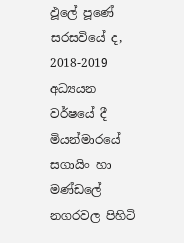ඵූලේ පූණේ සරසවියේ ද, 2018-2019 අධ්‍යයන වර්ෂයේ දී මියන්මාරයේ සගායිං හා මණ්ඩලේ නගරවල පිහිටි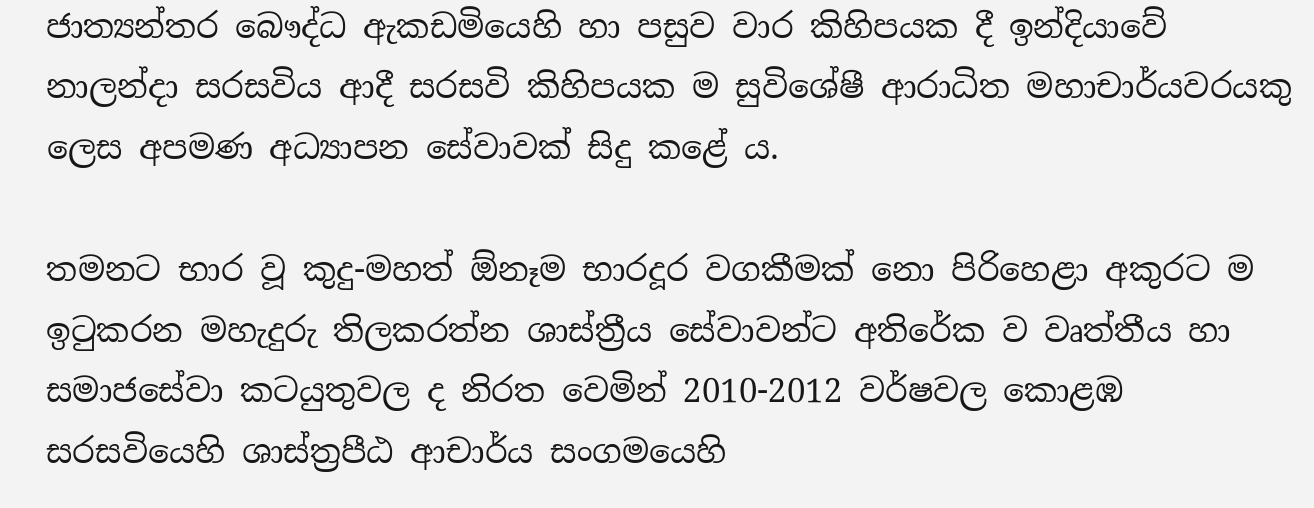ජාත්‍යන්තර බෞද්ධ ඇකඩමියෙහි හා පසුව වාර කිහිපයක දී ඉන්දියාවේ නාලන්දා සරසවිය ආදී සරසවි කිහිපයක ම සුවිශේෂී ආරාධිත මහාචාර්යවරයකු ලෙස අපමණ අධ්‍යාපන සේවාවක් සිදු කළේ ය.

තමනට භාර වූ කුදු-මහත් ඕනෑම භාරදූර වගකීමක් නො පිරිහෙළා අකුරට ම ඉටුකරන මහැදුරු තිලකරත්න ශාස්ත්‍රීය සේවාවන්ට අතිරේක ව වෘත්තීය හා සමාජසේවා කටයුතුවල ද නිරත වෙමින් 2010-2012 වර්ෂවල කොළඹ සරසවියෙහි ශාස්ත්‍රපීඨ ආචාර්ය සංගමයෙහි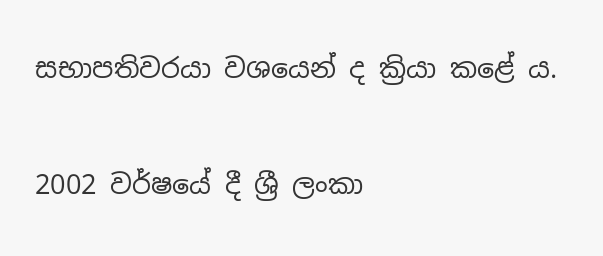සභාපතිවරයා වශයෙන් ද ක්‍රියා කළේ ය.

2002 වර්ෂයේ දී ශ්‍රී ලංකා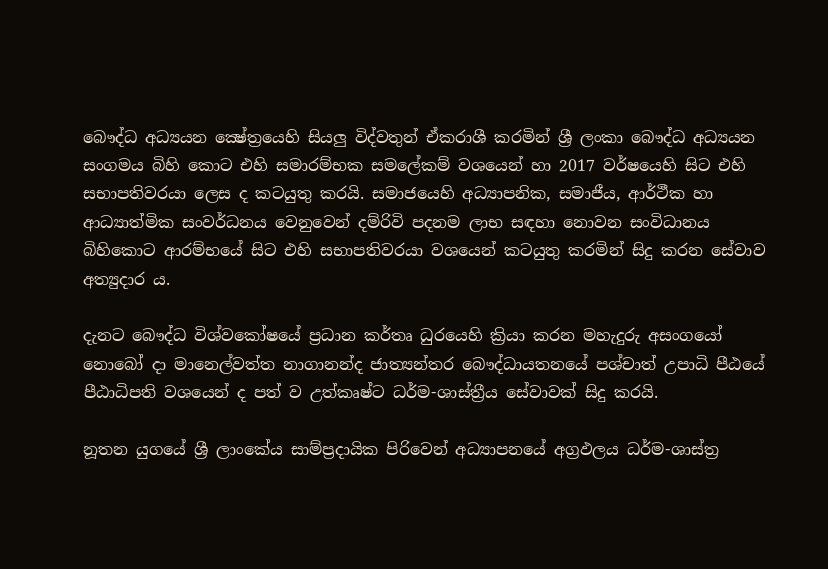බෞද්ධ අධ්‍යයන ක්‍ෂේත්‍රයෙහි සියලු විද්වතුන් ඒකරාශී කරමින් ශ්‍රී ලංකා බෞද්ධ අධ්‍යයන සංගමය බිහි කොට එහි සමාරම්භක සමලේකම් වශයෙන් හා 2017 වර්ෂයෙහි සිට එහි සභාපතිවරයා ලෙස ද කටයුතු කරයි. සමාජයෙහි අධ්‍යාපනික, සමාජීය, ආර්ථීක හා ආධ්‍යාත්මික සංවර්ධනය වෙනුවෙන් දම්රිවි පදනම ලාභ සඳහා නොවන සංවිධානය බිහිකොට ආරම්භයේ සිට එහි සභාපතිවරයා වශයෙන් කටයුතු කරමින් සිදු කරන සේවාව අත්‍යුදාර ය.

දැනට බෞද්ධ විශ්වකෝෂයේ ප්‍රධාන කර්තෘ ධුරයෙහි ක්‍රියා කරන මහැදුරු අසංගයෝ නොබෝ දා මානෙල්වත්ත නාගානන්ද ජාත්‍යන්තර බෞද්ධායතනයේ පශ්චාත් උපාධි පීඨයේ පීඨාධිපති වශයෙන් ද පත් ව උත්කෘෂ්ට ධර්ම-ශාස්ත්‍රීය සේවාවක් සිදු කරයි.

නූතන යුගයේ ශ්‍රී ලාංකේය සාම්ප්‍රදායික පිරිවෙන් අධ්‍යාපනයේ අග්‍රඵලය ධර්ම-ශාස්ත්‍ර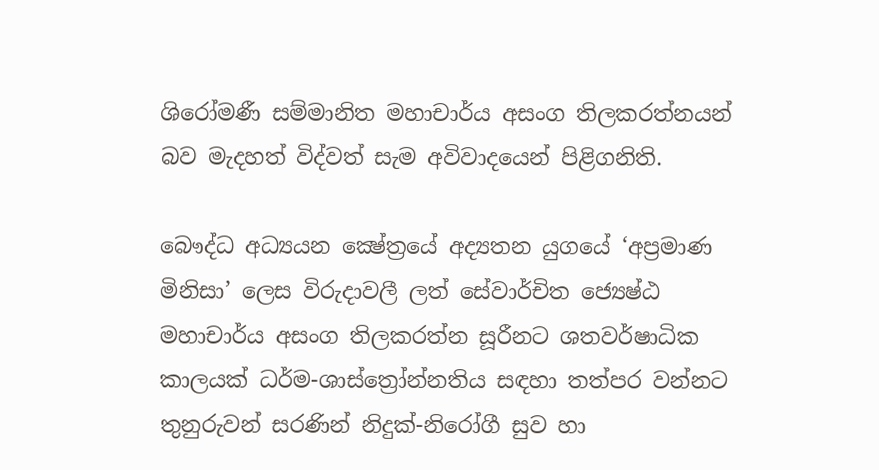ශිරෝමණී සම්මානිත මහාචාර්ය අසංග තිලකරත්නයන් බව මැදහත් විද්වත් සැම අවිවාදයෙන් පිළිගනිති.

බෞද්ධ අධ්‍යයන ක්‍ෂේත්‍රයේ අද්‍යතන යුගයේ ‘අප්‍රමාණ මිනිසා’ ලෙස විරුදාවලී ලත් සේවාර්චිත ජ්‍යෙෂ්ඨ මහාචාර්ය අසංග තිලකරත්න සූරීනට ශතවර්ෂාධික කාලයක් ධර්ම-ශාස්ත්‍රෝන්නතිය සඳහා තත්පර වන්නට තුනුරුවන් සරණින් නිදුක්-නිරෝගී සුව හා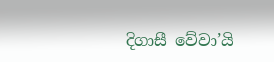දිගාසී වේවා’යි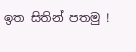ඉත සිතින් පතමු !